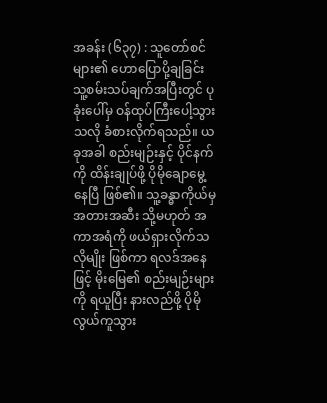အခန်း (၆၃၇) : သူတော်စင်များ၏ ဟောပြောပို့ချခြင်း
သူ့စမ်းသပ်ချက်အပြီးတွင် ပုခုံးပေါ်မှ ဝန်ထုပ်ကြီးပေါ့သွားသလို ခံစားလိုက်ရသည်။ ယခုအခါ စည်းမျဉ်းနှင့် ပိုင်နက်ကို ထိန်းချုပ်ဖို့ ပိုမိုချောမွေ့နေပြီ ဖြစ်၏။ သူ့ခန္ဓာကိုယ်မှ အတားအဆီး သို့မဟုတ် အကာအရံကို ဖယ်ရှားလိုက်သလိုမျိုး ဖြစ်ကာ ရလဒ်အနေဖြင့် မိုးမြေ၏ စည်းမျဉ်းများကို ရယူပြီး နားလည်ဖို့ ပိုမိုလွယ်ကူသွား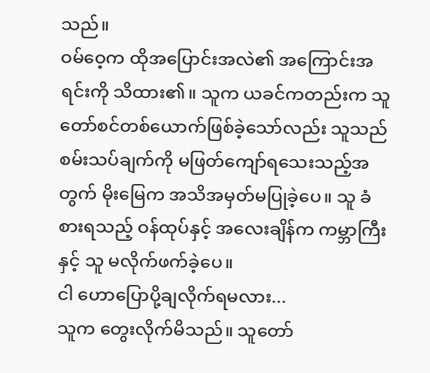သည်။
ဝမ်ဝေ့က ထိုအပြောင်းအလဲ၏ အကြောင်းအရင်းကို သိထား၏။ သူက ယခင်ကတည်းက သူတော်စင်တစ်ယောက်ဖြစ်ခဲ့သော်လည်း သူသည် စမ်းသပ်ချက်ကို မဖြတ်ကျော်ရသေးသည့်အတွက် မိုးမြေက အသိအမှတ်မပြုခဲ့ပေ။ သူ ခံစားရသည့် ဝန်ထုပ်နှင့် အလေးချိန်က ကမ္ဘာကြီးနှင့် သူ မလိုက်ဖက်ခဲ့ပေ။
ငါ ဟောပြောပို့ချလိုက်ရမလား...
သူက တွေးလိုက်မိသည်။ သူတော်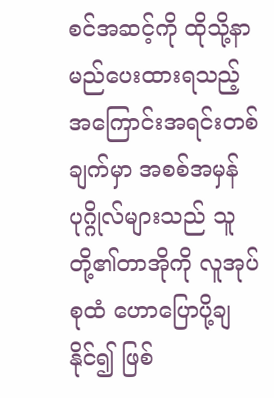စင်အဆင့်ကို ထိုသို့နာမည်ပေးထားရသည့် အကြောင်းအရင်းတစ်ချက်မှာ အစစ်အမှန်ပုဂ္ဂိုလ်များသည် သူတို့၏တာအိုကို လူအုပ်စုထံ ဟောပြောပို့ချနိုင်၍ ဖြစ်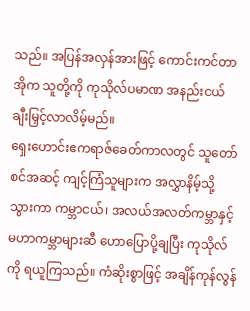သည်။ အပြန်အလှန်အားဖြင့် ကောင်းကင်တာအိုက သူတို့ကို ကုသိုလ်ပမာဏ အနည်းငယ် ချီးမြှင့်လာလိမ့်မည်။
ရှေးဟောင်းဧကရာဇ်ခေတ်ကာလတွင် သူတော်စင်အဆင့် ကျင့်ကြံသူများက အလွှာနိမ့်သို့ သွားကာ ကမ္ဘာငယ်၊ အလယ်အလတ်ကမ္ဘာနှင့် မဟာကမ္ဘာများဆီ ဟောပြောပို့ချပြီး ကုသိုလ်ကို ရယူကြသည်။ ကံဆိုးစွာဖြင့် အချိန်ကုန်လွန်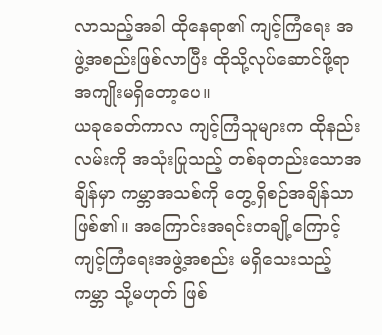လာသည့်အခါ ထိုနေရာ၏ ကျင့်ကြံရေး အဖွဲ့အစည်းဖြစ်လာပြီး ထိုသို့လုပ်ဆောင်ဖို့ရာ အကျိုးမရှိတော့ပေ။
ယခုခေတ်ကာလ ကျင့်ကြံသူများက ထိုနည်းလမ်းကို အသုံးပြုသည့် တစ်ခုတည်းသောအချိန်မှာ ကမ္ဘာအသစ်ကို တွေ့ရှိစဉ်အချိန်သာ ဖြစ်၏။ အကြောင်းအရင်းတချို့ကြောင့် ကျင့်ကြံရေးအဖွဲ့အစည်း မရှိသေးသည့် ကမ္ဘာ သို့မဟုတ် ဖြစ်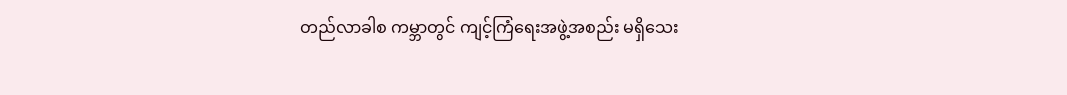တည်လာခါစ ကမ္ဘာတွင် ကျင့်ကြံရေးအဖွဲ့အစည်း မရှိသေး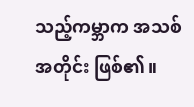သည့်ကမ္ဘာက အသစ်အတိုင်း ဖြစ်၏။